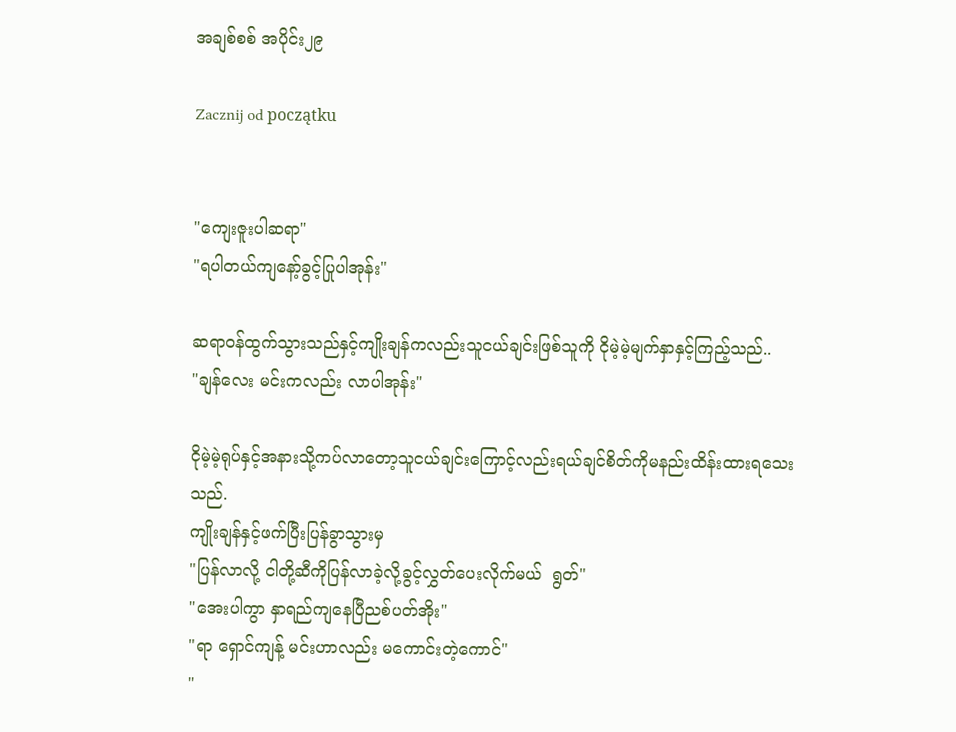အချစ်စစ် အပိုင်း၂၉

Zacznij od początku


"ကျေးဇူးပါဆရာ"
"ရပါတယ်ကျနော့်ခွင့်ပြုပါအုန်း"

ဆရာဝန်ထွက်သွားသည်နှင့်ကျိုးချန်ကလည်းသူငယ်ချင်းဖြစ်သူကို ငိုမဲ့မဲ့မျက်နှာနှင့်ကြည့်သည်..
"ချန်လေး မင်းကလည်း လာပါအုန်း"

ငိုမဲ့မဲ့ရုပ်နှင့်အနားသို့ကပ်လာတော့သူငယ်ချင်းကြောင့်လည်းရယ်ချင်စိတ်ကိုမနည်းထိန်းထားရသေးသည်.
ကျိုးချန်နှင့်ဖက်ပြီးပြန်ခွာသွားမှ
"ပြန်လာလို့ ငါတို့ဆီကိုပြန်လာခဲ့လို့ခွင့်လွှတ်ပေးလိုက်မယ်  ရွတ်"
"အေးပါကွာ နှာရည်ကျနေပြီညစ်ပတ်အိုး"
"ရာ ရှောင်ကျန့် မင်းဟာလည်း မကောင်းတဲ့ကောင်"
"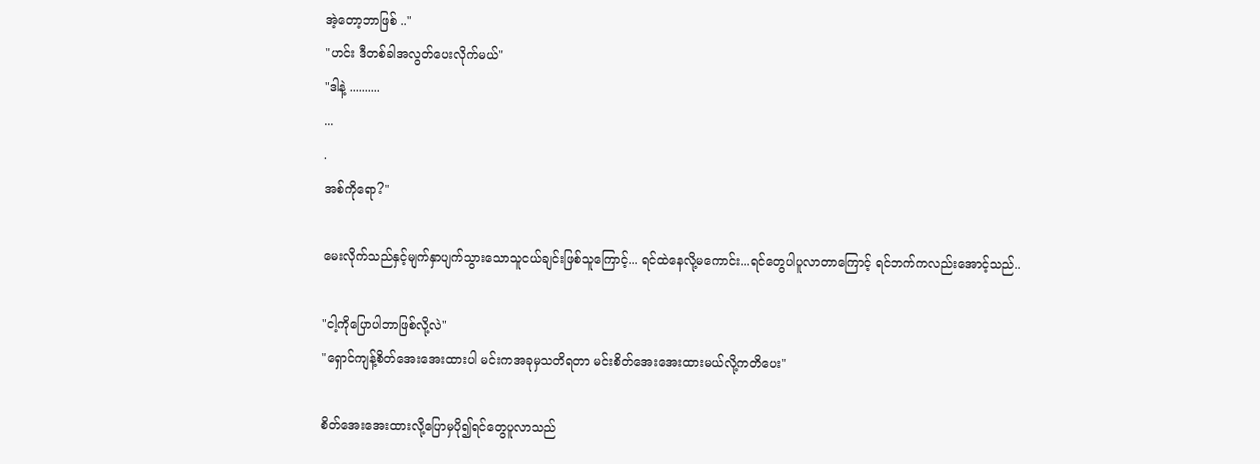အဲ့တော့ဘာဖြစ် .."
"ဟင်း ဒီတစ်ခါအလွတ်ပေးလိုက်မယ်"
"ဒါနဲ့ ..........
...
.
အစ်ကိုရော?"

မေးလိုက်သည်နှင့်မျက်နှာပျက်သွားသောသူငယ်ချင်းဖြစ်သူကြောင့်... ရင်ထဲနေလို့မကောင်း...ရင်တွေပါပူလာတာကြောင့် ရင်ဘက်ကလည်းအောင့်သည်..

"ငါ့ကိုပြောပါဘာဖြစ်လို့လဲ"
"ရှောင်ကျန့်စိတ်အေးအေးထားပါ မင်းကအခုမှသတိရတာ မင်းစိတ်အေးအေးထားမယ်လို့ကတိပေး"

စိတ်အေးအေးထားလို့ပြောမှပို၍ရင်တွေပူလာသည်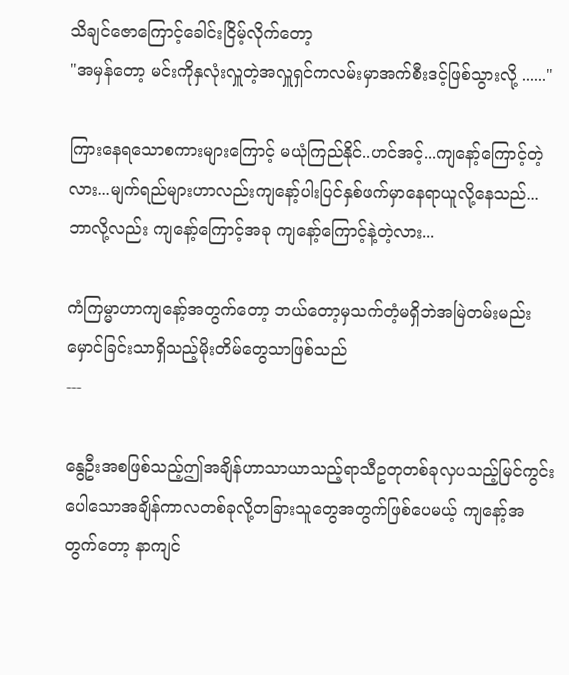သိချင်ဇောကြောင့်ခေါင်းငြိမ့်လိုက်တော့
"အမှန်တော့ မင်းကိုနှလုံးလှူတဲ့အလှူရှင်ကလမ်းမှာအက်စီးဒင့်ဖြစ်သွားလို့ ......"

ကြားနေရသောစကားများကြောင့် မယုံကြည်နိုင်..ဟင်အင့်...ကျနော့်ကြောင့်တဲ့လား...မျက်ရည်များဟာလည်းကျနော့်ပါးပြင်နှစ်ဖက်မှာနေရာယူလို့နေသည်...
ဘာလို့လည်း ကျနော့်ကြောင့်အခု ကျနော့်ကြောင့်နဲ့တဲ့လား...

ကံကြမ္မာဟာကျနော့်အတွက်တော့ ဘယ်တော့မှသက်တံ့မရှိဘဲအမြဲတမ်းမည်းမှောင်ခြင်းသာရှိသည့်မိုးတိမ်တွေသာဖြစ်သည်
---

နွေဦးအစဖြစ်သည့်ဤအချိန်ဟာသာယာသည့်ရာသီဥတုတစ်ခုလှပသည့်မြင်ကွင်းပေါသောအချိန်ကာလတစ်ခုလို့တခြားသူတွေအတွက်ဖြစ်ပေမယ့် ကျနော့်အတွက်တော့ နာကျင်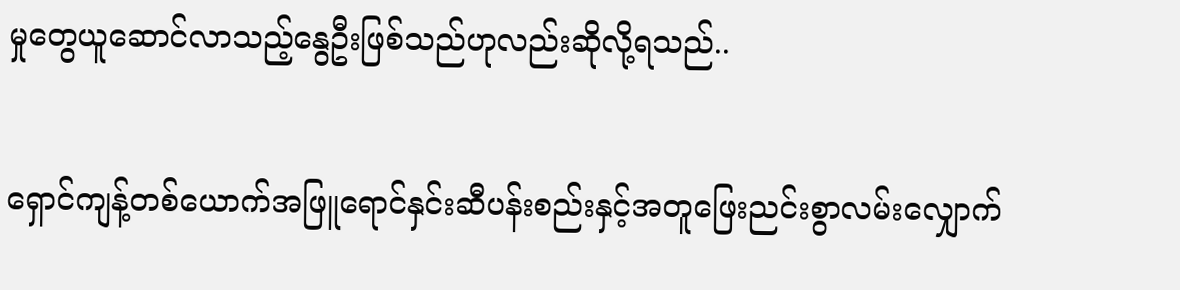မှုတွေယူဆောင်လာသည့်နွေဦးဖြစ်သည်ဟုလည်းဆိုလို့ရသည်..

ရှောင်ကျန့်တစ်ယောက်အဖြူရောင်နှင်းဆီပန်းစည်းနှင့်အတူဖြေးညင်းစွာလမ်းလျှောက်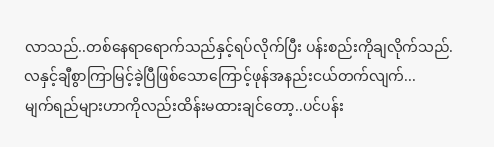လာသည်..တစ်နေရာရောက်သည်နှင့်ရပ်လိုက်ပြီး ပန်းစည်းကိုချလိုက်သည်.
လနှင့်ချီစွာကြာမြင့်ခဲ့ပြီဖြစ်သောကြောင့်ဖုန်အနည်းငယ်တက်လျက်...
မျက်ရည်များဟာကိုလည်းထိန်းမထားချင်တော့..ပင်ပန်း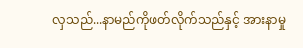လှသည်...နာမည်ကိုဖတ်လိုက်သည်နှင့် အားနာမှု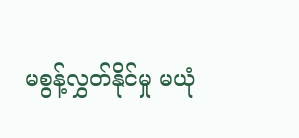မစွန့်လွှတ်နိုင်မှု မယုံ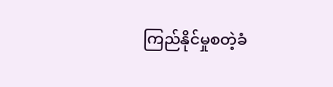ကြည်နိုင်မှုစတဲ့ခံ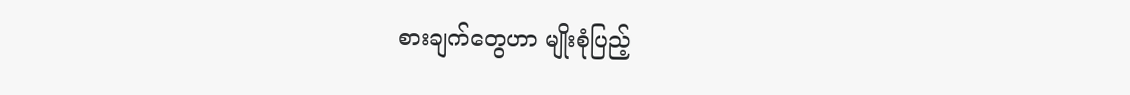စားချက်တွေဟာ မျိုးစုံပြည့်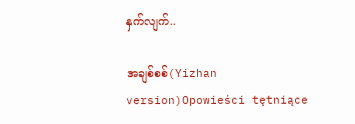နှက်လျက်..

အချစ်စစ်(Yizhan version)Opowieści tętniące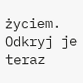życiem. Odkryj je teraz